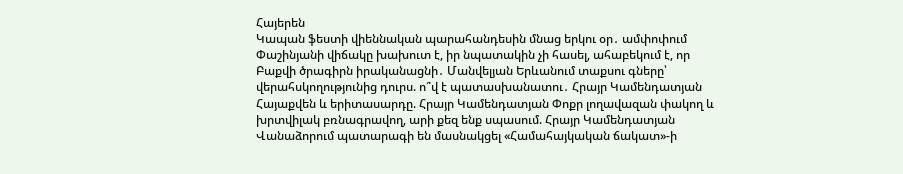Հայերեն
Կապան ֆեստի վիեննական պարահանդեսին մնաց երկու օր․ ամփոփում Փաշինյանի վիճակը խախուտ է, իր նպատակին չի հասել, ահաբեկում է, որ Բաքվի ծրագիրն իրականացնի․ Մանվելյան Երևանում տաքսու գները՝ վերահսկողությունից դուրս. ո՞վ է պատասխանատու․ Հրայր Կամենդատյան Հայաքվեն և երիտասարդը. Հրայր Կամենդատյան Փոքր լողավազան փակող և խրտվիլակ բռնագրավող, արի քեզ ենք սպասում. Հրայր Կամենդատյան Վանաձորում պատարագի են մասնակցել «Համահայկական ճակատ»-ի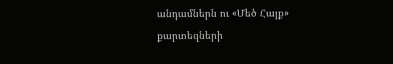անդամներն ու «Մեծ Հայք» քարտեզների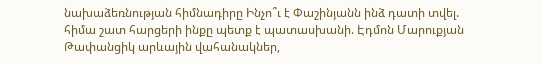նախաձեռնության հիմնադիրը Ինչո՞ւ է Փաշինյանն ինձ դատի տվել. հիմա շատ հարցերի ինքը պետք է պատասխանի. Էդմոն Մարուքյան Թափանցիկ արևային վահանակներ,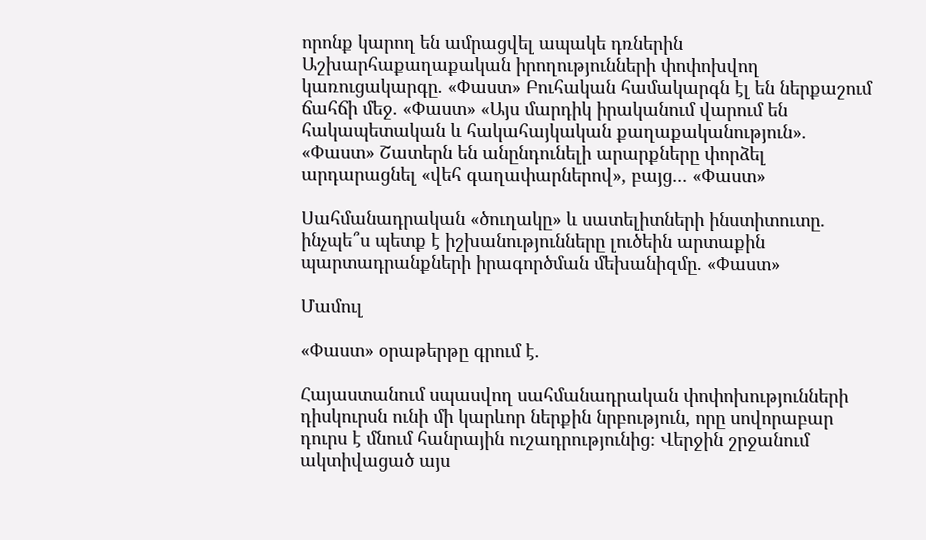որոնք կարող են ամրացվել ապակե դռներին Աշխարհաքաղաքական իրողությունների փոփոխվող կառուցակարգը. «Փաստ» Բուհական համակարգն էլ են ներքաշում ճահճի մեջ. «Փաստ» «Այս մարդիկ իրականում վարում են հակապետական և հակահայկական քաղաքականություն». «Փաստ» Շատերն են անընդունելի արարքները փորձել արդարացնել «վեհ գաղափարներով», բայց... «Փաստ»

Սահմանադրական «ծուղակը» և սատելիտների ինստիտուտը. ինչպե՞ս պետք է իշխանությունները լուծեին արտաքին պարտադրանքների իրագործման մեխանիզմը. «Փաստ»

Մամուլ

«Փաստ» օրաթերթը գրում է.

Հայաստանում սպասվող սահմանադրական փոփոխությունների դիսկուրսն ունի մի կարևոր ներքին նրբություն, որը սովորաբար դուրս է մնում հանրային ուշադրությունից։ Վերջին շրջանում ակտիվացած այս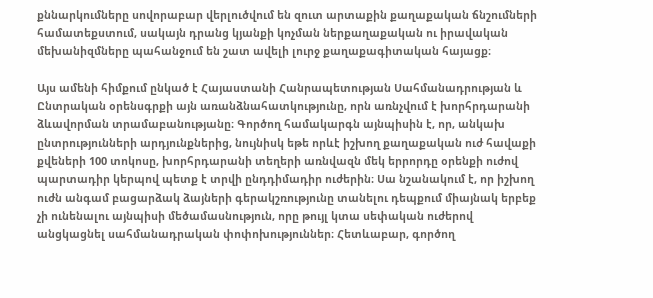քննարկումները սովորաբար վերլուծվում են զուտ արտաքին քաղաքական ճնշումների համատեքստում, սակայն դրանց կյանքի կոչման ներքաղաքական ու իրավական մեխանիզմները պահանջում են շատ ավելի լուրջ քաղաքագիտական հայացք։

Այս ամենի հիմքում ընկած է Հայաստանի Հանրապետության Սահմանադրության և Ընտրական օրենսգրքի այն առանձնահատկությունը, որն առնչվում է խորհրդարանի ձևավորման տրամաբանությանը։ Գործող համակարգն այնպիսին է, որ, անկախ ընտրությունների արդյունքներից, նույնիսկ եթե որևէ իշխող քաղաքական ուժ հավաքի քվեների 100 տոկոսը, խորհրդարանի տեղերի առնվազն մեկ երրորդը օրենքի ուժով պարտադիր կերպով պետք է տրվի ընդդիմադիր ուժերին։ Սա նշանակում է, որ իշխող ուժն անգամ բացարձակ ձայների գերակշռությունը տանելու դեպքում միայնակ երբեք չի ունենալու այնպիսի մեծամասնություն, որը թույլ կտա սեփական ուժերով անցկացնել սահմանադրական փոփոխություններ։ Հետևաբար, գործող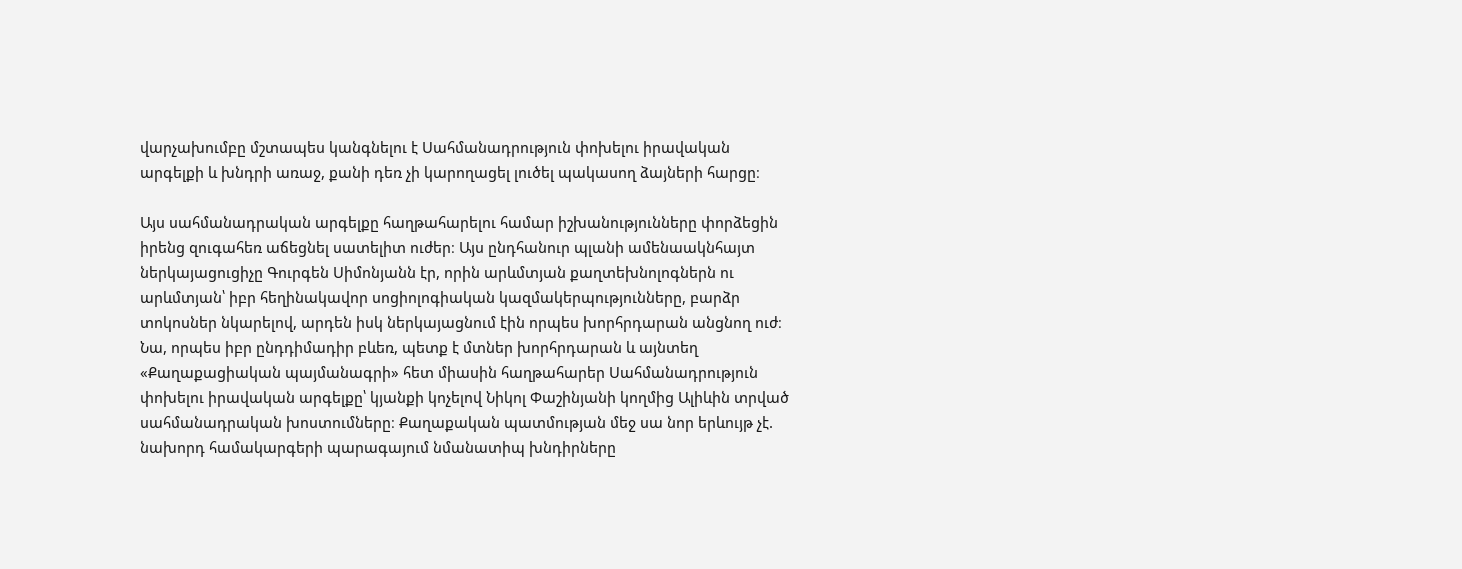վարչախումբը մշտապես կանգնելու է Սահմանադրություն փոխելու իրավական արգելքի և խնդրի առաջ, քանի դեռ չի կարողացել լուծել պակասող ձայների հարցը։

Այս սահմանադրական արգելքը հաղթահարելու համար իշխանությունները փորձեցին իրենց զուգահեռ աճեցնել սատելիտ ուժեր։ Այս ընդհանուր պլանի ամենաակնհայտ ներկայացուցիչը Գուրգեն Սիմոնյանն էր, որին արևմտյան քաղտեխնոլոգներն ու արևմտյան՝ իբր հեղինակավոր սոցիոլոգիական կազմակերպությունները, բարձր տոկոսներ նկարելով, արդեն իսկ ներկայացնում էին որպես խորհրդարան անցնող ուժ։ Նա, որպես իբր ընդդիմադիր բևեռ, պետք է մտներ խորհրդարան և այնտեղ «Քաղաքացիական պայմանագրի» հետ միասին հաղթահարեր Սահմանադրություն փոխելու իրավական արգելքը՝ կյանքի կոչելով Նիկոլ Փաշինյանի կողմից Ալիևին տրված սահմանադրական խոստումները։ Քաղաքական պատմության մեջ սա նոր երևույթ չէ. նախորդ համակարգերի պարագայում նմանատիպ խնդիրները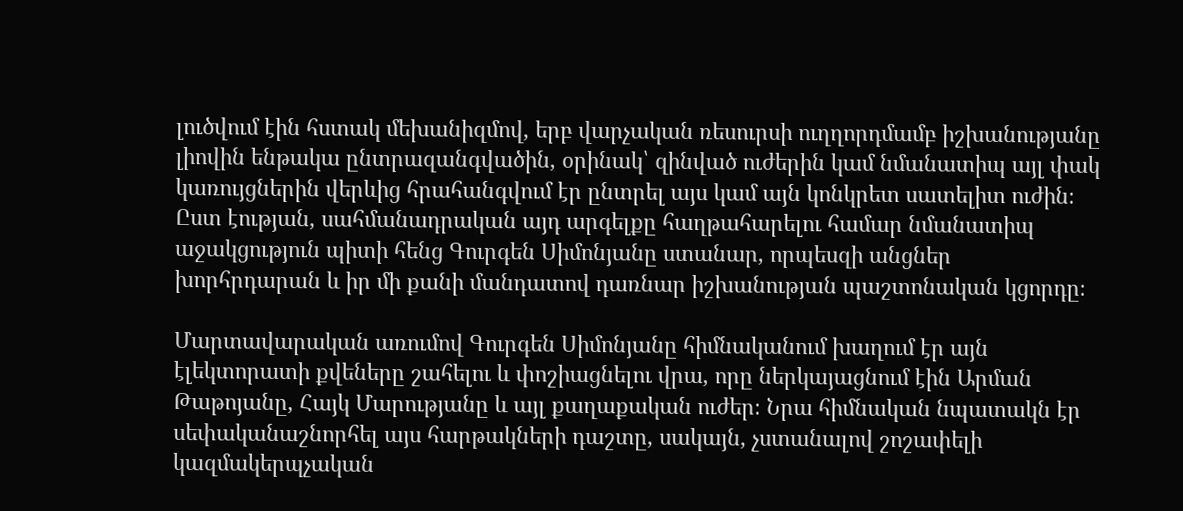լուծվում էին հստակ մեխանիզմով, երբ վարչական ռեսուրսի ուղղորդմամբ իշխանությանը լիովին ենթակա ընտրազանգվածին, օրինակ՝ զինված ուժերին կամ նմանատիպ այլ փակ կառույցներին վերևից հրահանգվում էր ընտրել այս կամ այն կոնկրետ սատելիտ ուժին։ Ըստ էության, սահմանադրական այդ արգելքը հաղթահարելու համար նմանատիպ աջակցություն պիտի հենց Գուրգեն Սիմոնյանը ստանար, որպեսզի անցներ խորհրդարան և իր մի քանի մանդատով դառնար իշխանության պաշտոնական կցորդը։

Մարտավարական առումով Գուրգեն Սիմոնյանը հիմնականում խաղում էր այն էլեկտորատի քվեները շահելու և փոշիացնելու վրա, որը ներկայացնում էին Արման Թաթոյանը, Հայկ Մարությանը և այլ քաղաքական ուժեր։ Նրա հիմնական նպատակն էր սեփականաշնորհել այս հարթակների դաշտը, սակայն, չստանալով շոշափելի կազմակերպչական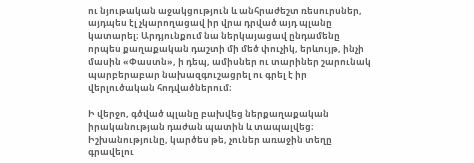ու նյութական աջակցություն և անհրաժեշտ ռեսուրսներ, այդպես էլ չկարողացավ իր վրա դրված այդ պլանը կատարել։ Արդյունքում նա ներկայացավ ընդամենը որպես քաղաքական դաշտի մի մեծ փուչիկ, երևույթ, ինչի մասին «Փաստն», ի դեպ, ամիսներ ու տարիներ շարունակ պարբերաբար նախազգուշացրել ու գրել է իր վերլուծական հոդվածներում։

Ի վերջո, գծված պլանը բախվեց ներքաղաքական իրականության դաժան պատին և տապալվեց։ Իշխանությունը, կարծես թե, չուներ առաջին տեղը գրավելու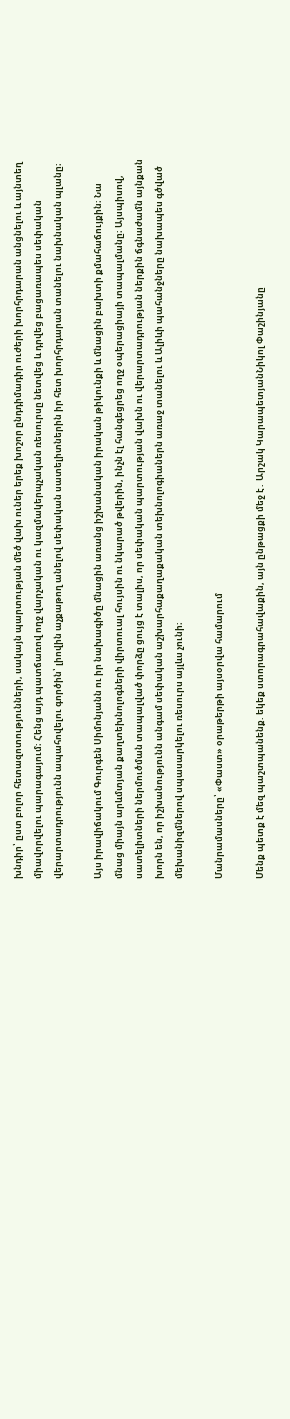խնդիր՝ ըստ բոլոր հետազոտությունների, սակայն պարտության մեծ վախ ուներ երեք խոշոր ընդդիմադիր ուժերի խորհրդարան անցնելու և այնտեղ միավորվելու պարագայում։ Հենց այդ պատճառով ողջ վարչական ու կազմակերպչական ռեսուրսը նետվեց և դրվեց բացառապես սեփական վերարտադրությունն ապահովելու գործին՝ լիովին աչքաթող անելով սեփական սատելիտներին իր հետ խորհրդարան տանելու նախնական պլանը։

Այս իրավիճակում Գուրգեն Սիմոնյանն ու իր նախագիծը մնացին առանց իշխանական իրական թիկունքի և մնացին բախտի քմահաճույքին։ Նա մնաց միայն արևմտյան քաղտեխնոլոգների վիրտուալ հույսին ու նկարած թվերին, ինչն էլ հանգեցրեց ողջ օպերացիայի տապալմանը։ Այսպիսով, սատելիտների ներմուծման տապալված փորձը ցույց է տալիս, որ սեփական պարտության վախն ու վերարտադրության ներքին ճգնաժամն այնքան խորն են, որ իշխանությունն անգամ սեփական աշխարհաքաղաքական տեխնոլոգիաներն առաջ տանելու և Ալիևի պահանջները նախապես գծված մեխանիզմներով սպասարկելու ռեսուրս այլևս չունի։

Մանրամասները՝ «Փաստ» օրաթերթի այսօրվա համարում

Մենք պետք է մեզ պաշտպանենք. եկեք ստորագրահավաքին, այն ընթացքի մեջ է․ Արշակ ԿարապետյանՆիկոլ Փաշինյանը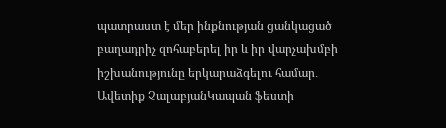պատրաստ է մեր ինքնության ցանկացած բաղադրիչ զոհաբերել իր և իր վարչախմբի իշխանությունը երկարաձգելու համար․ Ավետիք ՉալաբյանԿապան ֆեստի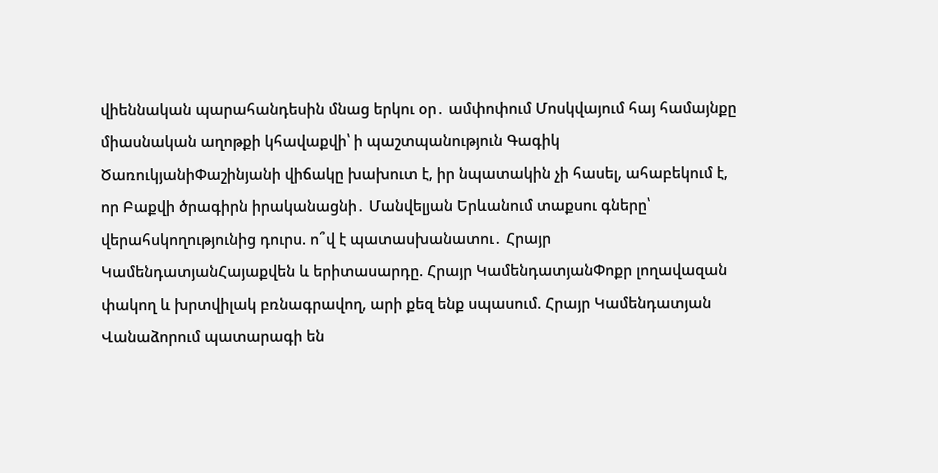վիեննական պարահանդեսին մնաց երկու օր․ ամփոփում Մոսկվայում հայ համայնքը միասնական աղոթքի կհավաքվի՝ ի պաշտպանություն Գագիկ ԾառուկյանիՓաշինյանի վիճակը խախուտ է, իր նպատակին չի հասել, ահաբեկում է, որ Բաքվի ծրագիրն իրականացնի․ Մանվելյան Երևանում տաքսու գները՝ վերահսկողությունից դուրս. ո՞վ է պատասխանատու․ Հրայր ԿամենդատյանՀայաքվեն և երիտասարդը. Հրայր ԿամենդատյանՓոքր լողավազան փակող և խրտվիլակ բռնագրավող, արի քեզ ենք սպասում. Հրայր Կամենդատյան Վանաձորում պատարագի են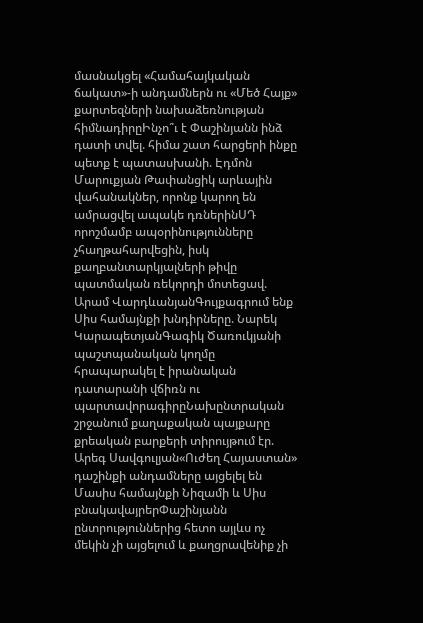մասնակցել «Համահայկական ճակատ»-ի անդամներն ու «Մեծ Հայք» քարտեզների նախաձեռնության հիմնադիրըԻնչո՞ւ է Փաշինյանն ինձ դատի տվել. հիմա շատ հարցերի ինքը պետք է պատասխանի. Էդմոն Մարուքյան Թափանցիկ արևային վահանակներ, որոնք կարող են ամրացվել ապակե դռներինՍԴ որոշմամբ ապօրինությունները չհաղթահարվեցին, իսկ քաղբանտարկյալների թիվը պատմական ռեկորդի մոտեցավ. Արամ ՎարդևանյանԳույքագրում ենք Սիս համայնքի խնդիրները. Նարեկ ԿարապետյանԳագիկ Ծառուկյանի պաշտպանական կողմը հրապարակել է իրանական դատարանի վճիռն ու պարտավորագիրըՆախընտրական շրջանում քաղաքական պայքարը քրեական բարքերի տիրույթում էր. Արեգ Սավգուլյան«Ուժեղ Հայաստան» դաշինքի անդամները այցելել են Մասիս համայնքի Նիզամի և Սիս բնակավայրերՓաշինյանն ընտրություններից հետո այլևս ոչ մեկին չի այցելում և քաղցրավենիք չի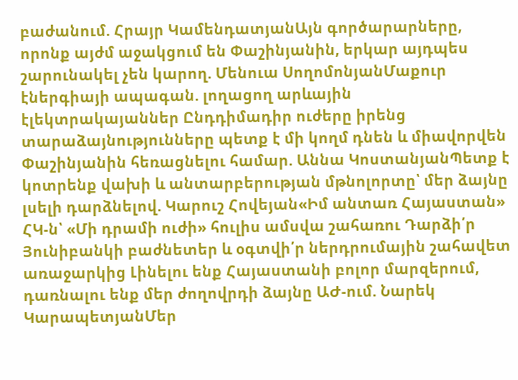բաժանում. Հրայր ԿամենդատյանԱյն գործարարները, որոնք այժմ աջակցում են Փաշինյանին, երկար այդպես շարունակել չեն կարող. Մենուա ՍողոմոնյանՄաքուր էներգիայի ապագան. լողացող արևային էլեկտրակայաններ Ընդդիմադիր ուժերը իրենց տարաձայնությունները պետք է մի կողմ դնեն և միավորվեն Փաշինյանին հեռացնելու համար. Աննա ԿոստանյանՊետք է կոտրենք վախի և անտարբերության մթնոլորտը՝ մեր ձայնը լսելի դարձնելով. Կարուշ Հովեյան«Իմ անտառ Հայաստան» ՀԿ-ն՝ «Մի դրամի ուժի» հուլիս ամսվա շահառու Դարձի՛ր Յունիբանկի բաժնետեր և օգտվի՛ր ներդրումային շահավետ առաջարկից Լինելու ենք Հայաստանի բոլոր մարզերում, դառնալու ենք մեր ժողովրդի ձայնը ԱԺ-ում. Նարեկ ԿարապետյանՄեր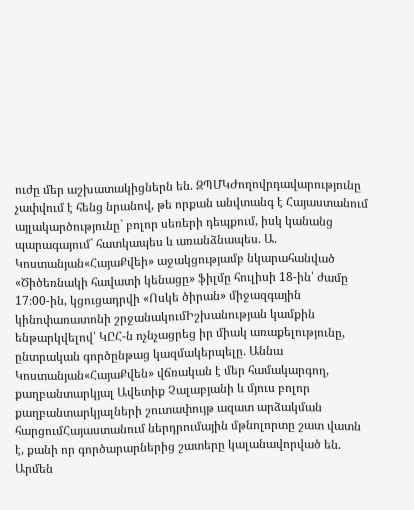ուժը մեր աշխատակիցներն են. ԶՊՄԿԺողովրդավարությունը չափվում է հենց նրանով, թե որքան անվտանգ է Հայաստանում այլակարծությունը` բոլոր սեռերի դեպքում, իսկ կանանց պարագայում` հատկապես և առանձնապես. Ա. Կոստանյան«ՀայաՔվեի» աջակցությամբ նկարահանված «Ծիծեռնակի հավատի կենացը» ֆիլմը հուլիսի 18-ին՝ ժամը 17։00-ին, կցուցադրվի «Ոսկե ծիրան» միջազգային կինոփառատոնի շրջանակումԻշխանության կամքին ենթարկվելով՝ ԿԸՀ-ն ոչնչացրեց իր միակ առաքելությունը, ընտրական գործընթաց կազմակերպելը. Աննա Կոստանյան«ՀայաՔվեն» վճռական է մեր համակարգող, քաղբանտարկյալ Ավետիք Չալաբյանի և մյուս բոլոր քաղբանտարկյալների շուտափույթ ազատ արձակման հարցումՀայաստանում ներդրումային մթնոլորտը շատ վատն է, քանի որ գործարարներից շատերը կալանավորված են. Արմեն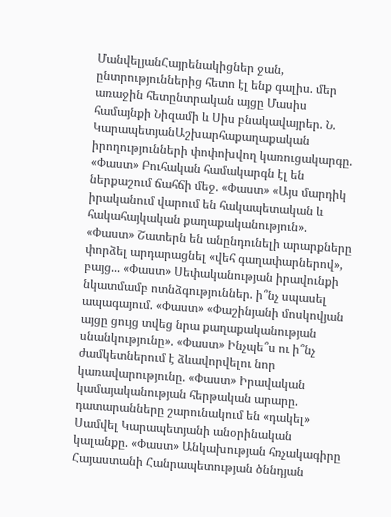ՄանվելյանՀայրենակիցներ ջան, ընտրություններից հետո էլ ենք գալիս. մեր առաջին հետընտրական այցը Մասիս համայնքի Նիզամի և Սիս բնակավայրեր. Ն. ԿարապետյանԱշխարհաքաղաքական իրողությունների փոփոխվող կառուցակարգը. «Փաստ» Բուհական համակարգն էլ են ներքաշում ճահճի մեջ. «Փաստ» «Այս մարդիկ իրականում վարում են հակապետական և հակահայկական քաղաքականություն». «Փաստ» Շատերն են անընդունելի արարքները փորձել արդարացնել «վեհ գաղափարներով», բայց... «Փաստ» Սեփականության իրավունքի նկատմամբ ոտնձգություններ. ի՞նչ սպասել ապագայում. «Փաստ» «Փաշինյանի մոսկովյան այցը ցույց տվեց նրա քաղաքականության սնանկությունը». «Փաստ» Ինչպե՞ս ու ի՞նչ ժամկետներում է ձևավորվելու նոր կառավարությունը. «Փաստ» Իրավական կամայականության հերթական արարը. դատարանները շարունակում են «դակել» Սամվել Կարապետյանի անօրինական կալանքը. «Փաստ» Անկախության հռչակագիրը Հայաստանի Հանրապետության ծննդյան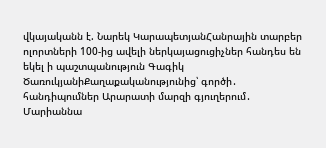վկայականն է. Նարեկ ԿարապետյանՀանրային տարբեր ոլորտների 100-ից ավելի ներկայացուցիչներ հանդես են եկել ի պաշտպանություն Գագիկ ԾառուկյանիՔաղաքականությունից՝ գործի․ հանդիպումներ Արարատի մարզի գյուղերում․ Մարիաննա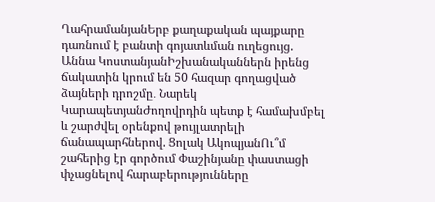ՂահրամանյանԵրբ քաղաքական պայքարը դառնում է բանտի գոյատևման ուղեցույց. Աննա ԿոստանյանԻշխանականներն իրենց ճակատին կրում են 50 հազար գողացված ձայների դրոշմը․ Նարեկ ԿարապետյանԺողովրդին պետք է համախմբել և շարժվել օրենքով թույլատրելի ճանապարհներով. Ցոլակ ԱկոպյանՈւ՞մ շահերից էր գործում Փաշինյանը փաստացի փչացնելով հարաբերությունները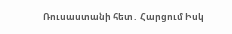Ռուսաստանի հետ․ Հարցում Իսկ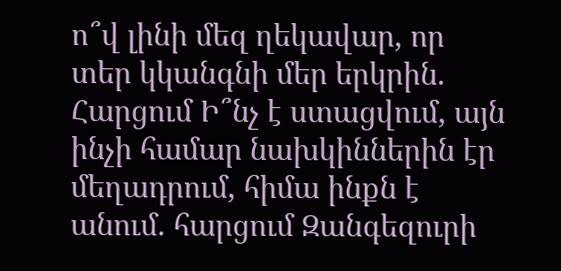ո՞վ լինի մեզ ղեկավար, որ տեր կկանգնի մեր երկրին. Հարցում Ի՞նչ է ստացվում, այն ինչի համար նախկիններին էր մեղադրում, հիմա ինքն է անում. հարցում Զանգեզուրի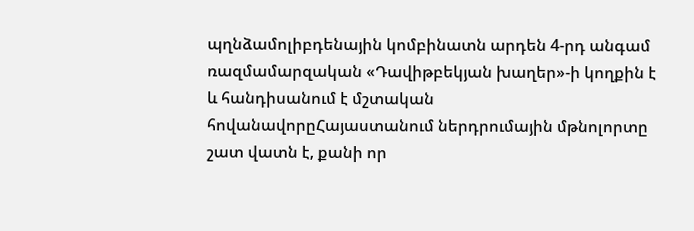պղնձամոլիբդենային կոմբինատն արդեն 4-րդ անգամ ռազմամարզական «Դավիթբեկյան խաղեր»-ի կողքին է և հանդիսանում է մշտական հովանավորըՀայաստանում ներդրումային մթնոլորտը շատ վատն է, քանի որ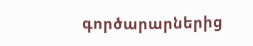գործարարներից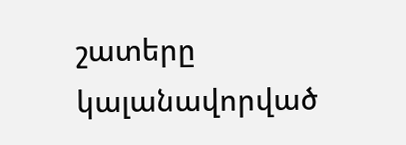շատերը կալանավորված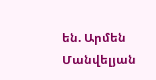են. Արմեն Մանվելյան